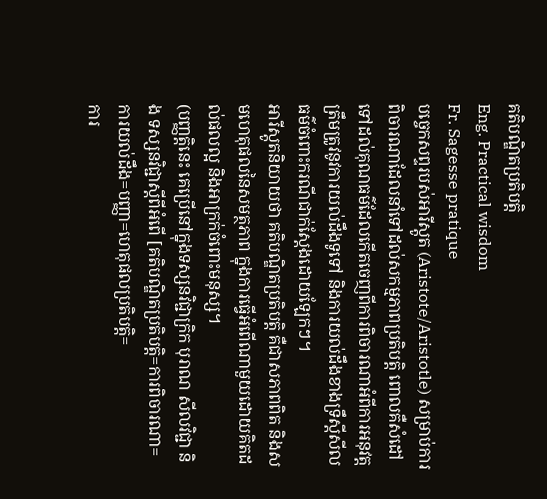គតិបណ្ឌិតប្រតិបត្តិ
Eng. Practical wisdom
Fr. Sagesse pratique
បច្ចេកសព្ទរបស់អារីស្តូត (Aristote/Aristotle) សម្រាប់ការពិចារណាដែលនាំទៅដល់សកម្មភាពប្រតិបត្តិ ពោលគឺសំដៅទៅដល់គុណធម៌ដែលកើតចេញពីការពិចារណាអំពីការអនុវត្តត្រឹមត្រូវនូវការយល់ដឹងទូទៅ និងការយល់ដឹងខាងទ្រឹស្តីសីលធម៌ចំពោះករណីជាក់ស្តែងដោយឡែកៗ។
អារីស្តូតនិយាយថា គតិបណ្ឌិតប្រតិបត្តិ គឺជាសភាពពិត និងសមហេតុផលនៃសមត្ថភាព ក្នុងការធ្វើអំពើណាមួយដោយគិតដល់ផលល្អ និងអាក្រក់ចំពោះមនុស្ស។
(បញ្ញត្តិនេះ គេប្រើនៅក្នុងទស្សនវិជ្ជាក្រិក បុរាណ សីលវិជ្ជា និង ទស្សនវិជ្ជាស្ដីពីអំពើ [គតិបណ្ឌិតប្រតិបត្តិ=ការពិចារណា=
ការយល់ដឹង=បញ្ញា=ហេតុផលប្រតិបត្តិ=
ការ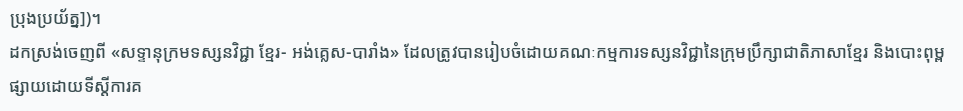ប្រុងប្រយ័ត្ន])។
ដកស្រង់ចេញពី «សទ្ទានុក្រមទស្សនវិជ្ជា ខ្មែរ- អង់គ្លេស-បារាំង» ដែលត្រូវបានរៀបចំដោយគណៈកម្មការទស្សនវិជ្ជានៃក្រុមប្រឹក្សាជាតិភាសាខ្មែរ និងបោះពុម្ពផ្សាយដោយទីស្តីការគ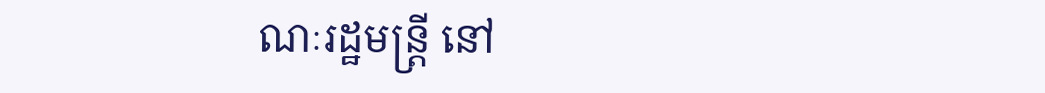ណៈរដ្ឋមន្ត្រី នៅ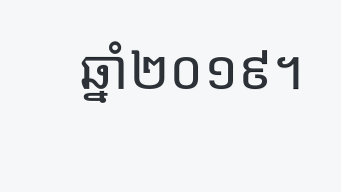ឆ្នាំ២០១៩។